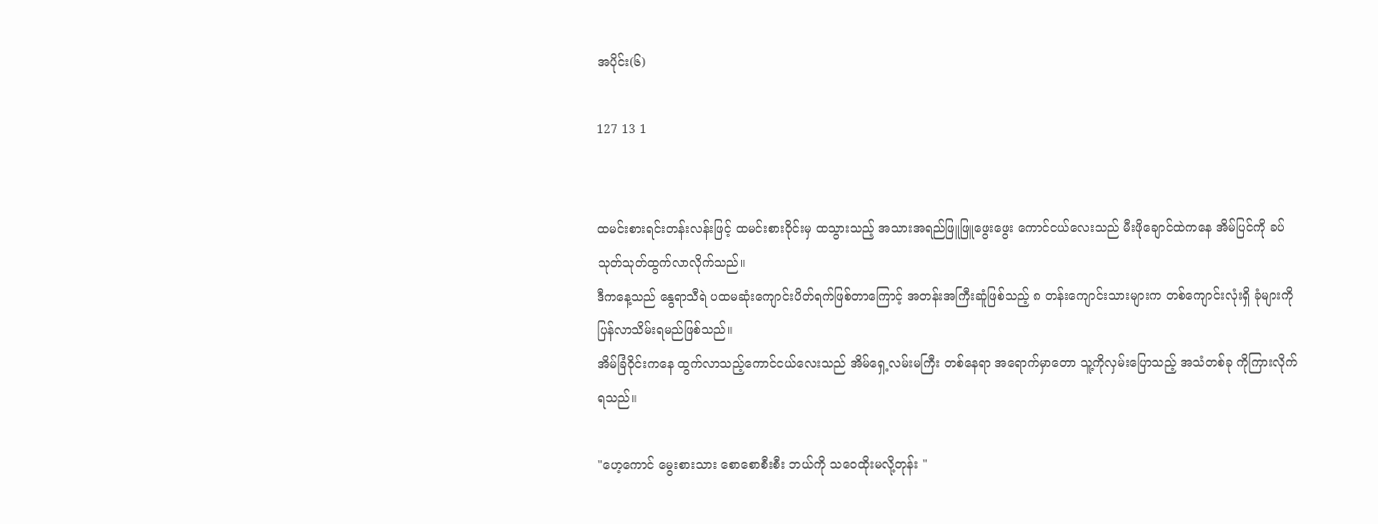အပိုင်း(၆)

127 13 1


ထမင်းစားရင်းတန်းလန်းဖြင့် ထမင်းစားဝိုင်းမှ ထသွားသည့် အသားအရည်ဖြူဖြူဖွေးဖွေး ကောင်ငယ်လေးသည် မီးဖိုချောင်ထဲကနေ အိမ်ပြင်ကို ခပ်သုတ်သုတ်ထွက်လာလိုက်သည်။
ဒီကနေ့သည် နွေရာသီရဲ ပထမဆုံးကျောင်းပိတ်ရက်ဖြစ်တာကြောင့် အတန်းအကြီးဆူံဖြစ်သည့် ၈ တန်းကျောင်းသားများက တစ်ကျောင်းလုံးရှိ ခုံများကို ပြန်လာသိမ်းရမည်ဖြစ်သည်။
အိမ်ခြံဝိုင်းကနေ ထွက်လာသည့်ကောင်ငယ်လေးသည် အိမ်ရှေ့လမ်းမကြီး တစ်နေရာ အရောက်မှာတော သူ့ကိုလှမ်းပြောသည့် အသံတစ်ခု ကိုကြားလိုက်ရသည်။

"ဟေ့ကောင် မွေးစားသား စောစောစီးစီး ဘယ်ကို သဝေထိုးမလို့တုန်း "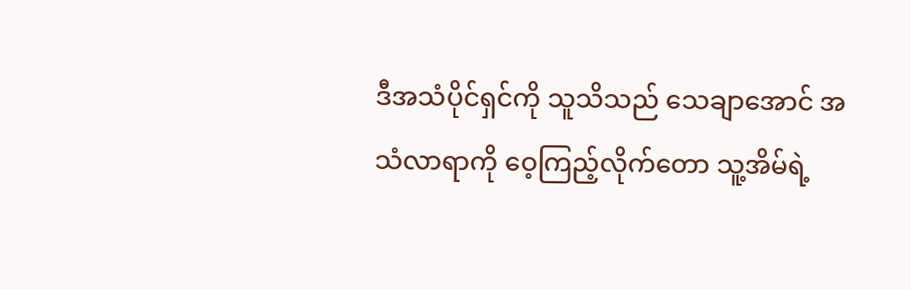ဒီအသံပိုင်ရှင်ကို သူသိသည် သေချာအောင် အသံလာရာကို ဝေ့ကြည့်လိုက်တော သူ့အိမ်ရဲ့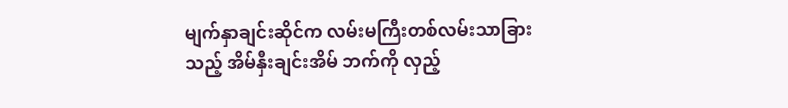မျက်နှာချင်းဆိုင်က လမ်းမကြီးတစ်လမ်းသာခြားသည့် အိမ်နှီးချင်းအိမ် ဘက်ကို လှည့်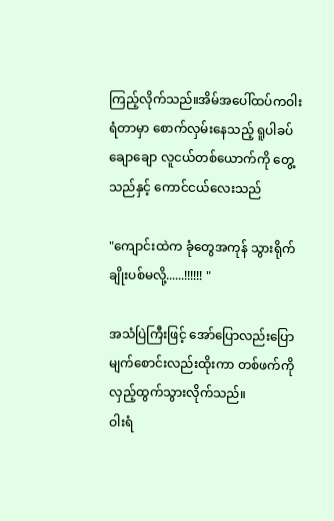ကြည့်လိုက်သည်။အိမ်အပေါ်ထပ်ကဝါးရံတာမှာ စောက်လှမ်းနေသည့် ရူပါခပ်ချောချော လူငယ်တစ်ယောက်ကို တွေ့သည်နှင့် ကောင်ငယ်လေးသည်

"ကျောင်းထဲက ခုံတွေအကုန် သွားရိုက်ချိုးပစ်မလို့......!!!!!! "

အသံပြဲကြီးဖြင့် အော်ပြောလည်းပြော မျက်စောင်းလည်းထိုးကာ တစ်ဖက်ကို လှည့်ထွက်သွားလိုက်သည်။
ဝါးရံ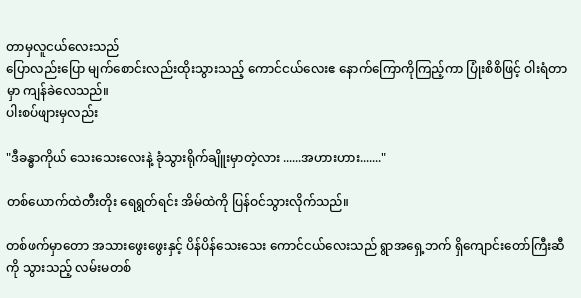တာမှလူငယ်လေးသည်
ပြောလည်းပြော မျက်စောင်းလည်းထိုးသွားသည့် ကောင်ငယ်လေး‌ဧ နောက်ကြောကိုကြည့်ကာ ပြုံးစိစိဖြင့် ဝါးရံတာမှာ ကျန်ခဲလေသည်။
ပါးစပ်ဖျားမှလည်း

"ဒီခန္ဓာကိုယ် သေးသေးလေးနဲ့ ခုံသွားရိုက်ချိူးမှာတဲ့လား ......အဟားဟား......."

တစ်ယောက်ထဲတီးတိုး ရေရွတ်ရင်း အိမ်ထဲကို ပြန်ဝင်သွားလိုက်သည်။

တစ်ဖက်မှာတော အသားဖွေးဖွေးနှင့် ပိန်ပိန်သေးသေး ကောင်ငယ်လေးသည် ရွာအရှေ့ဘက် ‌ရှိကျောင်းတော်ကြီးဆီ ကို သွားသည့် လမ်းမတစ်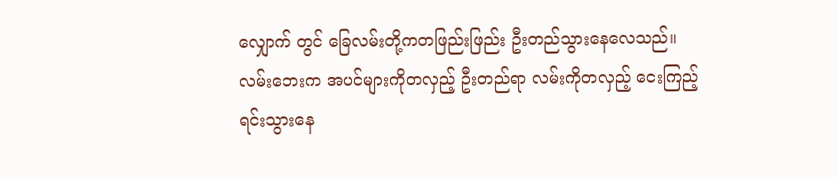လျှောက် တွင် ခြေလမ်းတို့ကတဖြည်းဖြည်း ‌ဦးတည်သွားနေလေသည်။
လမ်းဘေးက အပင်များကိုတလှည့် ဦးတည်ရာ လမ်းကိုတလှည့်‌ ငေးကြည့်ရင်းသွားနေ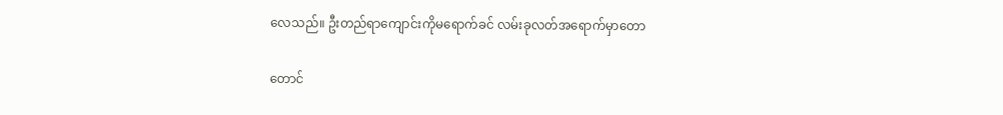လေသည်။ ဦးတည်ရာကျောင်းကိုမရောက်ခင် လမ်းခုလတ်အရောက်မှာတော

တောင်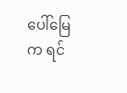ပေါ်မြေက ရင်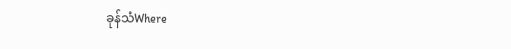ခုန်သံWhere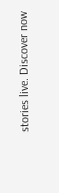stories live. Discover now